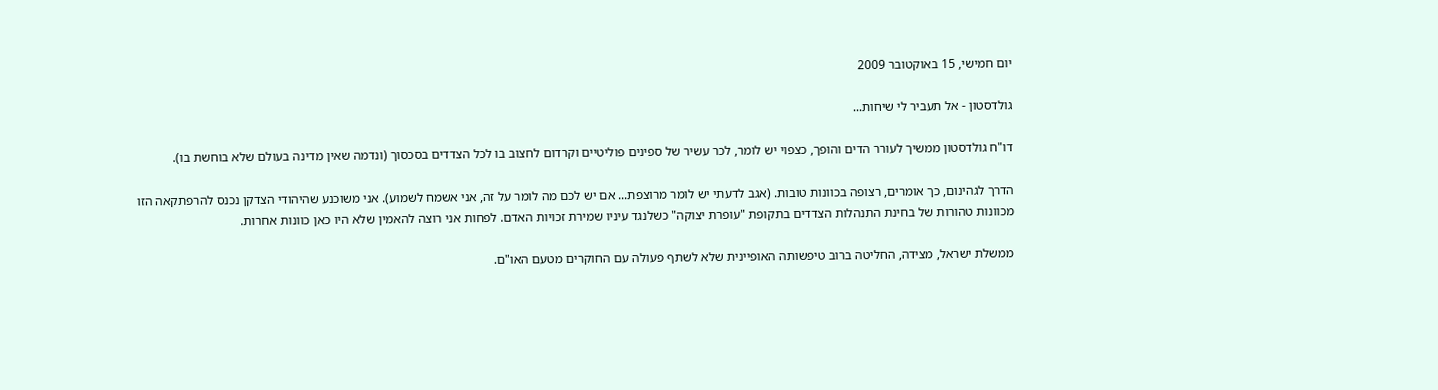יום חמישי, 15 באוקטובר 2009

גולדסטון - אל תעביר לי שיחות...

דו"ח גולדסטון ממשיך לעורר הדים והופך, כצפוי יש לומר, לכר עשיר של ספינים פוליטיים וקרדום לחצוב בו לכל הצדדים בסכסוך (ונדמה שאין מדינה בעולם שלא בוחשת בו).

הדרך לגהינום, כך אומרים, רצופה בכוונות טובות. (אגב לדעתי יש לומר מרוצפת... אם יש לכם מה לומר על זה, אני אשמח לשמוע). אני משוכנע שהיהודי הצדקן נכנס להרפתקאה הזו מכוונות טהורות של בחינת התנהלות הצדדים בתקופת "עופרת יצוקה" כשלנגד עיניו שמירת זכויות האדם. לפחות אני רוצה להאמין שלא היו כאן כוונות אחרות.

ממשלת ישראל, מצידה, החליטה ברוב טיפשותה האופיינית שלא לשתף פעולה עם החוקרים מטעם האו"ם.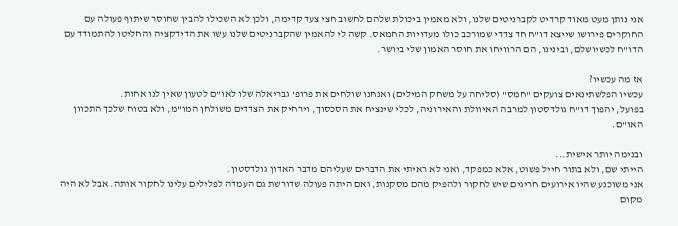אני נותן מעט מאוד קרדיט לקברניטים שלנו, ולא מאמין ביכולת שלהם לחשוב חצי צעד קדימה, ולכן לא השכילו להבין שחוסר שיתוף פעולה עם החוקרים פירושו שייצא דו"ח חד צדדי שמורכב כולו מעדויות החמאס. קשה לי להאמין שהקברניטים שלנו עשו את הדידקציה והחליטו להתמודד עם הדו"ח לכשיושלם, ובינינו, הם הרוויחו את חוסר האמון שלי ביושר.

אז מה עכשיו?
עכשיו הפלשתינאים צועקים "חמס" (סליחה על משחק המילים) ואנחנו שולחים את פרופ' גבריאלה שלו לאו"ם לטעון שאין לנו אחות.
בפועל, יהפוך דו"ח גולדסטון למרבה האיוולת והאירוניה, לכלי שינציח את הסכסוך, וירחיק את הצדדים משולחן המו"מ, ולא בטוח שלכך התכוון האו"ם.

ובנימה יותר אישית...
הייתי שם, ולא בתור חייל פשוט, אלא כמפקד, ואני לא ראיתי את הדברים שעליהם מדבר האדון גולדסטון.
אני משוכנע שהיו אירועים חריגים שיש לחקור ולהפיק מהם מסקנות, ואם היתה פעולה שדורשת גם העמדה לפלילים עלינו לחקור אותה. אבל לא היה מקום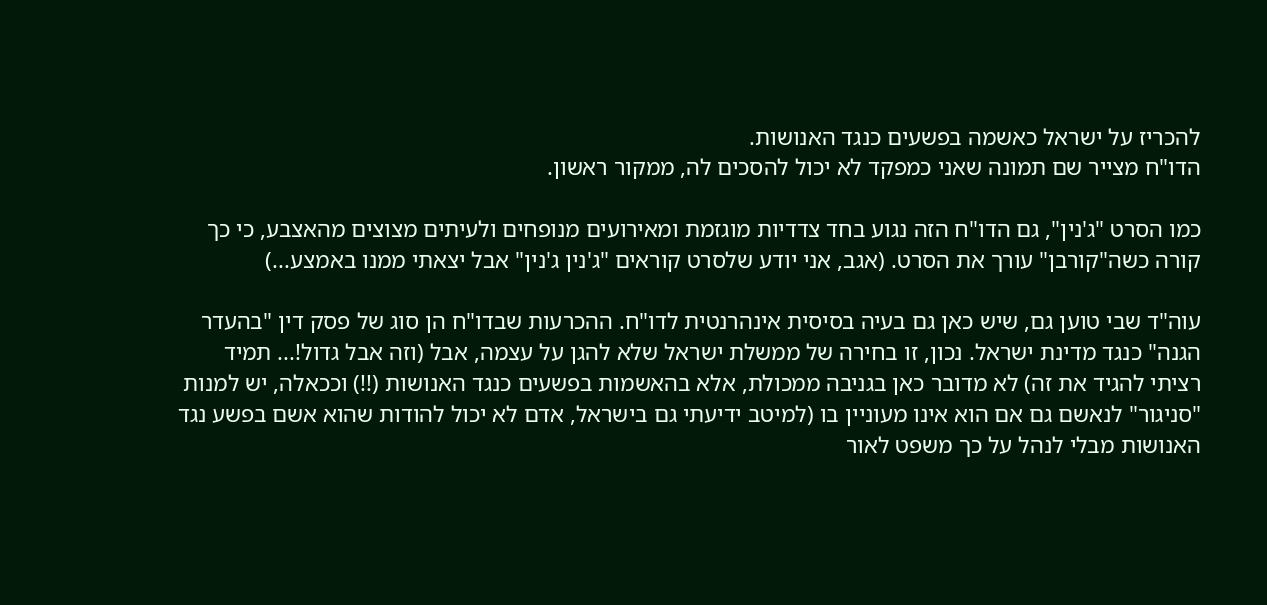להכריז על ישראל כאשמה בפשעים כנגד האנושות.
הדו"ח מצייר שם תמונה שאני כמפקד לא יכול להסכים לה, ממקור ראשון.

כמו הסרט "ג'נין", גם הדו"ח הזה נגוע בחד צדדיות מוגזמת ומאירועים מנופחים ולעיתים מצוצים מהאצבע, כי כך קורה כשה"קורבן" עורך את הסרט. (אגב, אני יודע שלסרט קוראים "ג'נין ג'נין" אבל יצאתי ממנו באמצע...)

עוה"ד שבי טוען גם, שיש כאן גם בעיה בסיסית אינהרנטית לדו"ח. ההכרעות שבדו"ח הן סוג של פסק דין "בהעדר הגנה" כנגד מדינת ישראל. נכון, זו בחירה של ממשלת ישראל שלא להגן על עצמה, אבל (וזה אבל גדול!... תמיד רציתי להגיד את זה) לא מדובר כאן בגניבה ממכולת, אלא בהאשמות בפשעים כנגד האנושות (!!) וככאלה, יש למנות "סניגור" לנאשם גם אם הוא אינו מעוניין בו (למיטב ידיעתי גם בישראל, אדם לא יכול להודות שהוא אשם בפשע נגד האנושות מבלי לנהל על כך משפט לאור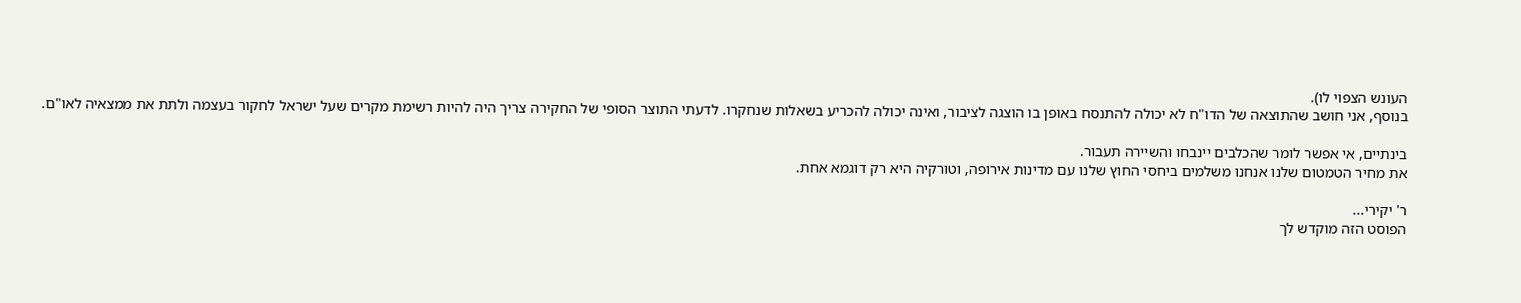העונש הצפוי לו).
בנוסף, אני חושב שהתוצאה של הדו"ח לא יכולה להתנסח באופן בו הוצגה לציבור, ואינה יכולה להכריע בשאלות שנחקרו. לדעתי התוצר הסופי של החקירה צריך היה להיות רשימת מקרים שעל ישראל לחקור בעצמה ולתת את ממצאיה לאו"ם.

בינתיים, אי אפשר לומר שהכלבים יינבחו והשיירה תעבור.
את מחיר הטמטום שלנו אנחנו משלמים ביחסי החוץ שלנו עם מדינות אירופה, וטורקיה היא רק דוגמא אחת.

ר' יקירי...
הפוסט הזה מוקדש לך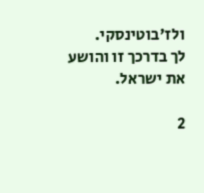ולז'בוטינסקי.
לך בדרכך זו והושע את ישראל.

2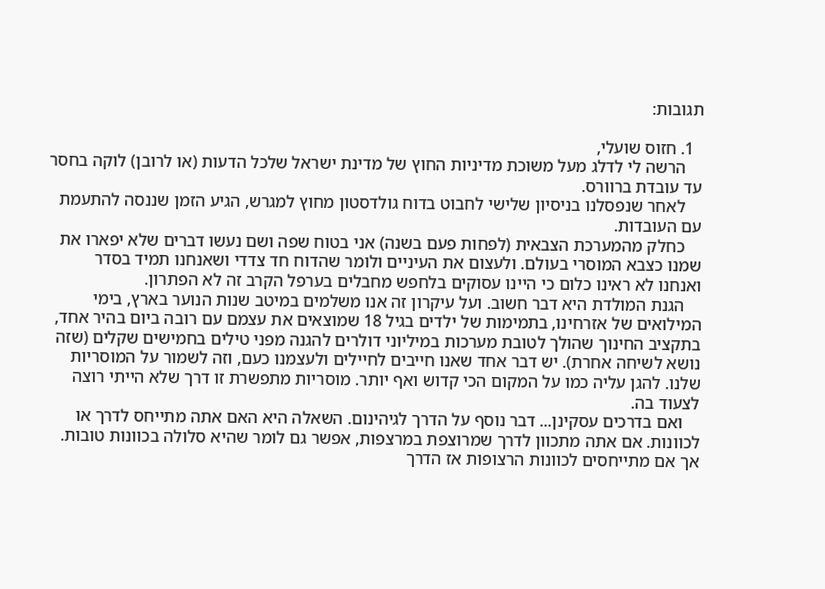תגובות:

  1. חזוס שועלי,
    הרשה לי לדלג מעל משוכת מדיניות החוץ של מדינת ישראל שלכל הדעות (או לרובן) לוקה בחסר עד עובדת ברוורס.
    לאחר שנפסלנו בניסיון שלישי לחבוט בדוח גולדסטון מחוץ למגרש, הגיע הזמן שננסה להתעמת עם העובדות.
    כחלק מהמערכת הצבאית (לפחות פעם בשנה) אני בטוח שפה ושם נעשו דברים שלא יפארו את שמנו כצבא המוסרי בעולם. ולעצום את העיניים ולומר שהדוח חד צדדי ושאנחנו תמיד בסדר ואנחנו לא ראינו כלום כי היינו עסוקים בלחפש מחבלים בערפל הקרב זה לא הפתרון.
    הגנת המולדת היא דבר חשוב. ועל עיקרון זה אנו משלמים במיטב שנות הנוער בארץ, בימי המילואים של אזרחינו, בתמימות של ילדים בגיל 18 שמוצאים את עצמם עם רובה ביום בהיר אחד, בתקציב החינוך שהולך לטובת מערכות במיליוני דולרים להגנה מפני טילים בחמישים שקלים (שזה נושא לשיחה אחרת). יש דבר אחד שאנו חייבים לחיילים ולעצמנו כעם, וזה לשמור על המוסריות שלנו. להגן עליה כמו על המקום הכי קדוש ואף יותר. מוסריות מתפשרת זו דרך שלא הייתי רוצה לצעוד בה.
    ואם בדרכים עסקינן... דבר נוסף על הדרך לגיהינום. השאלה היא האם אתה מתייחס לדרך או לכוונות. אם אתה מתכוון לדרך שמרוצפת במרצפות, אפשר גם לומר שהיא סלולה בכוונות טובות. אך אם מתייחסים לכוונות הרצופות אז הדרך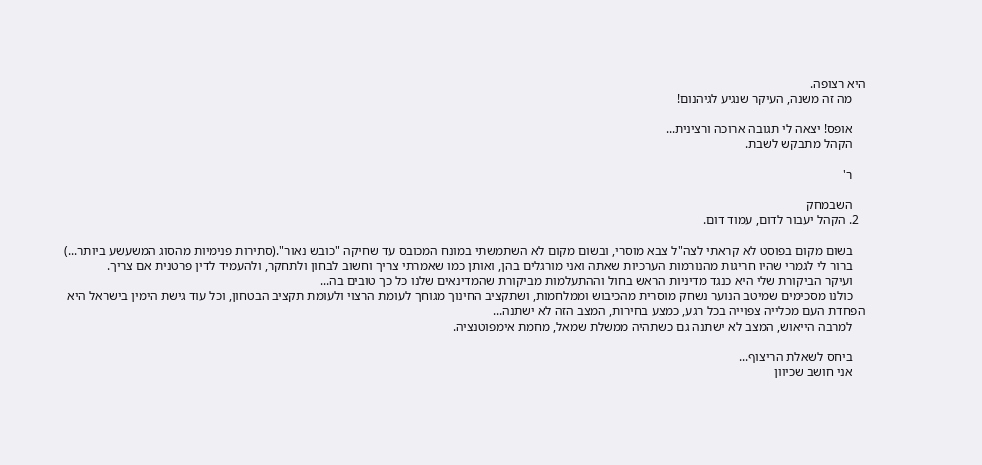היא רצופה.
    מה זה משנה, העיקר שנגיע לגיהנום!

    אופס! יצאה לי תגובה ארוכה ורצינית...
    הקהל מתבקש לשבת.

    ר'

    השבמחק
  2. הקהל יעבור לדום, עמוד דום.

    בשום מקום בפוסט לא קראתי לצה"ל צבא מוסרי, ובשום מקום לא השתמשתי במונח המכובס עד שחיקה "כובש נאור".(סתירות פנימיות מהסוג המשעשע ביותר...)
    ברור לי לגמרי שהיו חריגות מהנורמות הערכיות שאתה ואני מורגלים בהן, ואותן כמו שאמרתי צריך וחשוב לבחון ולתחקר, ולהעמיד לדין פרטנית אם צריך.
    ועיקר הביקורת שלי היא כנגד מדיניות הראש בחול וההתעלמות מביקורת שהמדינאים שלנו כל כך טובים בה...
    כולנו מסכימים שמיטב הנוער נשחק מוסרית מהכיבוש וממלחמות, ושתקציב החינוך מגוחך לעומת הרצוי ולעומת תקציב הבטחון, וכל עוד גישת הימין בישראל היא הפחדת העם מכלייה צפוייה בכל רגע, כמצע בחירות, המצב הזה לא ישתנה...
    למרבה הייאוש, המצב לא ישתנה גם כשתהיה ממשלת שמאל, מחמת אימפוטנציה.

    ביחס לשאלת הריצוף...
    אני חושב שכיוון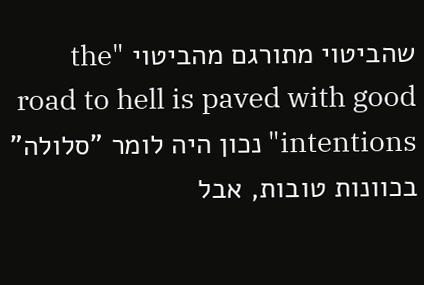שהביטוי מתורגם מהביטוי "the road to hell is paved with good intentions" נכון היה לומר "סלולה" בכוונות טובות, אבל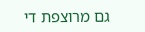גם מרוצפת די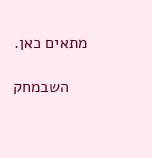מתאים כאן.

    השבמחק